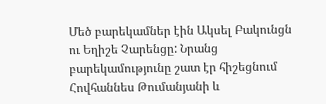Մեծ բարեկամներ էին Ակսել Բակունցն ու Եղիշե Չարենցը: Նրանց բարեկամությունը շատ էր հիշեցնում Հովհաննես Թումանյանի և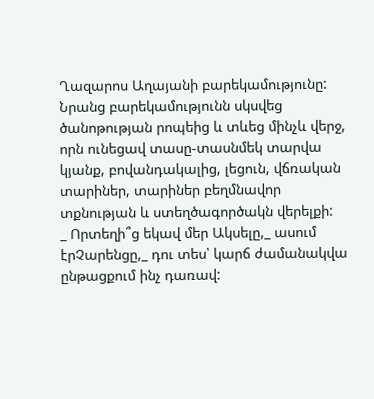Ղազարոս Աղայանի բարեկամությունը: Նրանց բարեկամությունն սկսվեց ծանոթության րոպեից և տևեց մինչև վերջ, որն ունեցավ տասը-տասնմեկ տարվա կյանք, բովանդակալից, լեցուն, վճռական տարիներ, տարիներ բեղմնավոր տքնության և ստեղծագործակն վերելքի:
_ Որտեղի՞ց եկավ մեր Ակսելը,_ ասում էրՉարենցը,_ դու տես՝ կարճ ժամանակվա ընթացքում ինչ դառավ: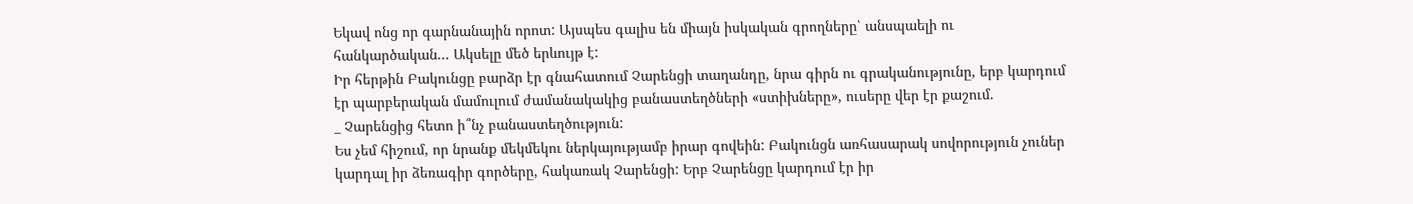Եկավ ոնց որ գարնանային որոտ: Այսպես գալիս են միայն իսկական գրողները՝ անսպաելի ու հանկարծական... Ակսելը մեծ երևույթ է:
Իր հերթին Բակունցը բարձր էր գնահատում Չարենցի տաղանդը, նրա գիրն ու գրականությունը, երբ կարդում էր պարբերական մամուլում ժամանակակից բանաստեղծների «ստիխները», ուսերը վեր էր քաշում.
_ Չարենցից հետո ի՞նչ բանաստեղծություն:
Ես չեմ հիշում, որ նրանք մեկմեկու ներկայությամբ իրար գովեին: Բակունցն առհասարակ սովորություն չուներ կարդալ իր ձեռագիր գործերը, հակառակ Չարենցի: Երբ Չարենցը կարդում էր իր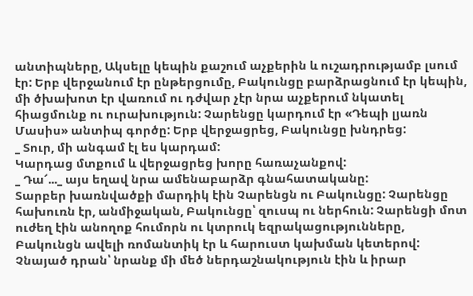անտիպները, Ակսելը կեպին քաշում աչքերին և ուշադրությամբ լսում էր: Երբ վերջանում էր ընթերցումը, Բակունցը բարձրացնում էր կեպին, մի ծխախոտ էր վառում ու դժվար չէր նրա աչքերում նկատել հիացմունք ու ուրախություն: Չարենցը կարդում էր «Դեպի լյառն Մասիս» անտիպ գործը: Երբ վերջացրեց, Բակունցը խնդրեց:
_ Տուր, մի անգամ էլ ես կարդամ:
Կարդաց մտքում և վերջացրեց խորը հառաչանքով:
_ Դա՜..._ այս եղավ նրա ամենաբարձր գնահատականը:
Տարբեր խառնվածքի մարդիկ էին Չարենցն ու Բակունցը: Չարենցը հախուռն էր, անմիջական, Բակունցը՝ զուսպ ու ներհուն: Չարենցի մոտ ուժեղ էին անողոք հումորն ու կտրուկ եզրակացությունները, Բակունցն ավելի ռոմանտիկ էր և հարուստ կախման կետերով: Չնայած դրան՝ նրանք մի մեծ ներդաշնակություն էին և իրար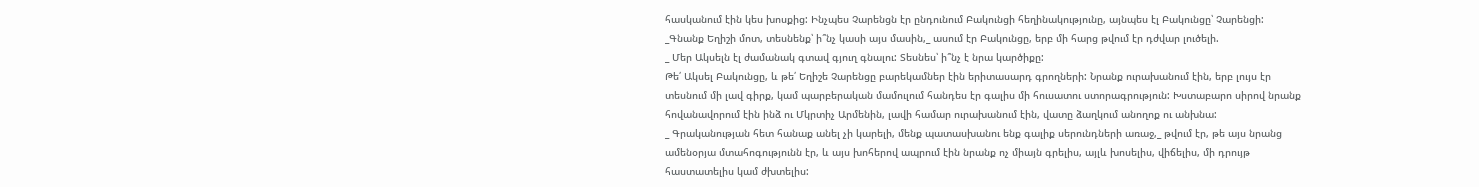հասկանում էին կես խոսքից: Ինչպես Չարենցն էր ընդունում Բակունցի հեղինակությունը, այնպես էլ Բակունցը՝ Չարենցի:
_Գնանք Եղիշի մոտ, տեսնենք՝ ի՞նչ կասի այս մասին,_ ասում էր Բակունցը, երբ մի հարց թվում էր դժվար լուծելի.
_ Մեր Ակսելն էլ ժամանակ գտավ գյուղ գնալու: Տեսնես՝ ի՞նչ է նրա կարծիքը:
Թե՛ Ակսել Բակունցը, և թե՛ Եղիշե Չարենցը բարեկամներ էին երիտասարդ գրողների: Նրանք ուրախանում էին, երբ լույս էր տեսնում մի լավ գիրք, կամ պարբերական մամուլում հանդես էր գալիս մի հուսատու ստորագրություն: Խստաբարո սիրով նրանք հովանավորում էին ինձ ու Մկրտիչ Արմենին, լավի համար ուրախանում էին, վատը ձաղկում անողոք ու անխնա:
_ Գրականության հետ հանաք անել չի կարելի, մենք պատասխանու ենք գալիք սերունդների առաջ,_ թվում էր, թե այս նրանց ամենօրյա մտահոգությունն էր, և այս խոհերով ապրում էին նրանք ոչ միայն գրելիս, այլև խոսելիս, վիճելիս, մի դրույթ հաստատելիս կամ ժխտելիս: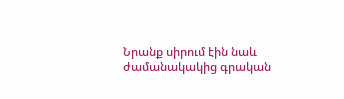Նրանք սիրում էին նաև ժամանակակից գրական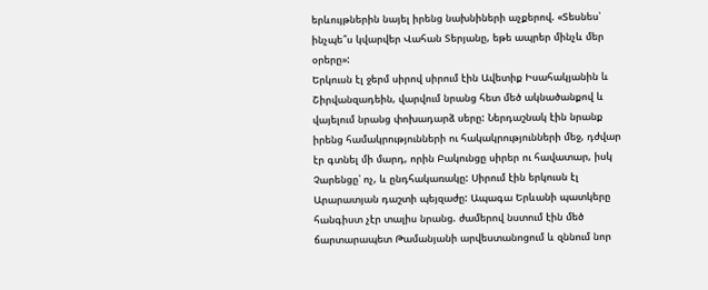երևույթներին նայել իրենց նախնիների աչքերով. «Տեսնես՝ ինչպե՞ս կվարվեր Վահան Տերյանը, եթե ապրեր մինչև մեր օրերը»:
Երկուսն էլ ջերմ սիրով սիրում էին Ավետիք Իսահակյանին և Շիրվանզադեին, վարվում նրանց հետ մեծ ակնածանքով և վայելում նրանց փոխադարձ սերը: Ներդաշնակ էին նրանք իրենց համակրությունների ու հակակրությունների մեջ, դժվար էր գտնել մի մարդ, որին Բակունցը սիրեր ու հավատար, իսկ Չարենցը՝ ոչ, և ընդհակառակը: Սիրում էին երկուսն էլ Արարատյան դաշտի պեյզաժը: Ապագա Երևանի պատկերը հանգիստ չէր տալիս նրանց. ժամերով նստում էին մեծ ճարտարապետ Թամանյանի արվեստանոցում և զննում նոր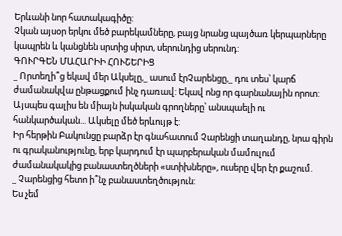Երևանի նոր հատակագիծը:
Չկան այսօր երկու մեծ բարեկամները, բայց նրանց պայծառ կերպարները կապրեն և կանցնեն սրտից սիրտ, սերունդից սերունդ:
ԳՈՒՐԳԵՆ ՄԱՀԱՐԻԻ ՀՈՒՇԵՐԻՑ
_ Որտեղի՞ց եկավ մեր Ակսելը,_ ասում էրՉարենցը,_ դու տես՝ կարճ ժամանակվա ընթացքում ինչ դառավ: Եկավ ոնց որ գարնանային որոտ: Այսպես գալիս են միայն իսկական գրողները՝ անսպաելի ու հանկարծական... Ակսելը մեծ երևույթ է:
Իր հերթին Բակունցը բարձր էր գնահատում Չարենցի տաղանդը, նրա գիրն ու գրականությունը, երբ կարդում էր պարբերական մամուլում ժամանակակից բանաստեղծների «ստիխները», ուսերը վեր էր քաշում.
_ Չարենցից հետո ի՞նչ բանաստեղծություն:
Ես չեմ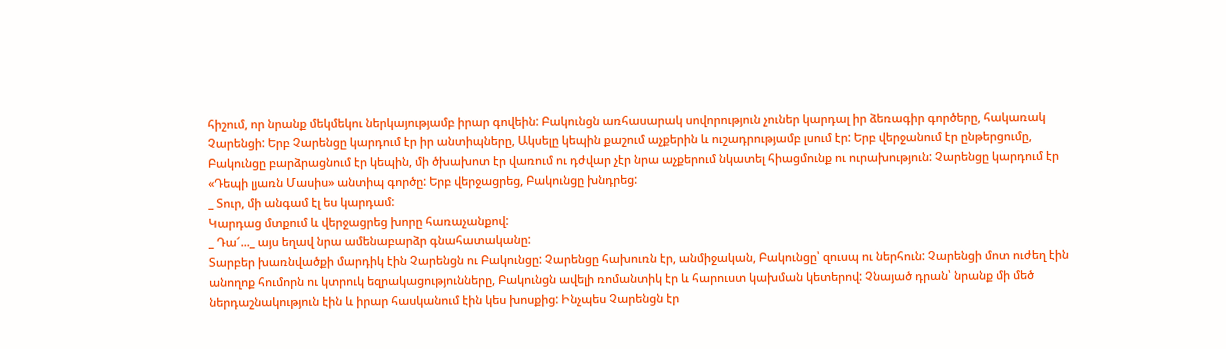հիշում, որ նրանք մեկմեկու ներկայությամբ իրար գովեին: Բակունցն առհասարակ սովորություն չուներ կարդալ իր ձեռագիր գործերը, հակառակ Չարենցի: Երբ Չարենցը կարդում էր իր անտիպները, Ակսելը կեպին քաշում աչքերին և ուշադրությամբ լսում էր: Երբ վերջանում էր ընթերցումը, Բակունցը բարձրացնում էր կեպին, մի ծխախոտ էր վառում ու դժվար չէր նրա աչքերում նկատել հիացմունք ու ուրախություն: Չարենցը կարդում էր «Դեպի լյառն Մասիս» անտիպ գործը: Երբ վերջացրեց, Բակունցը խնդրեց:
_ Տուր, մի անգամ էլ ես կարդամ:
Կարդաց մտքում և վերջացրեց խորը հառաչանքով:
_ Դա՜..._ այս եղավ նրա ամենաբարձր գնահատականը:
Տարբեր խառնվածքի մարդիկ էին Չարենցն ու Բակունցը: Չարենցը հախուռն էր, անմիջական, Բակունցը՝ զուսպ ու ներհուն: Չարենցի մոտ ուժեղ էին անողոք հումորն ու կտրուկ եզրակացությունները, Բակունցն ավելի ռոմանտիկ էր և հարուստ կախման կետերով: Չնայած դրան՝ նրանք մի մեծ ներդաշնակություն էին և իրար հասկանում էին կես խոսքից: Ինչպես Չարենցն էր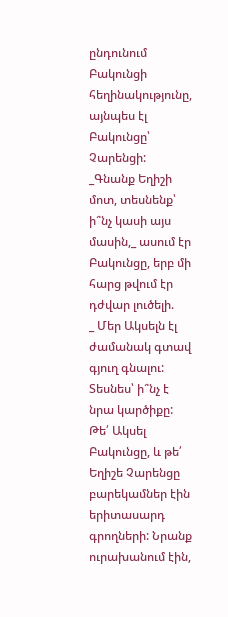ընդունում Բակունցի հեղինակությունը, այնպես էլ Բակունցը՝ Չարենցի:
_Գնանք Եղիշի մոտ, տեսնենք՝ ի՞նչ կասի այս մասին,_ ասում էր Բակունցը, երբ մի հարց թվում էր դժվար լուծելի.
_ Մեր Ակսելն էլ ժամանակ գտավ գյուղ գնալու: Տեսնես՝ ի՞նչ է նրա կարծիքը:
Թե՛ Ակսել Բակունցը, և թե՛ Եղիշե Չարենցը բարեկամներ էին երիտասարդ գրողների: Նրանք ուրախանում էին,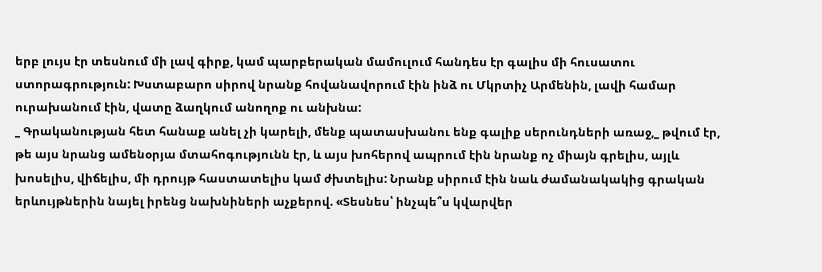երբ լույս էր տեսնում մի լավ գիրք, կամ պարբերական մամուլում հանդես էր գալիս մի հուսատու ստորագրություն: Խստաբարո սիրով նրանք հովանավորում էին ինձ ու Մկրտիչ Արմենին, լավի համար ուրախանում էին, վատը ձաղկում անողոք ու անխնա:
_ Գրականության հետ հանաք անել չի կարելի, մենք պատասխանու ենք գալիք սերունդների առաջ,_ թվում էր, թե այս նրանց ամենօրյա մտահոգությունն էր, և այս խոհերով ապրում էին նրանք ոչ միայն գրելիս, այլև խոսելիս, վիճելիս, մի դրույթ հաստատելիս կամ ժխտելիս: Նրանք սիրում էին նաև ժամանակակից գրական երևույթներին նայել իրենց նախնիների աչքերով. «Տեսնես՝ ինչպե՞ս կվարվեր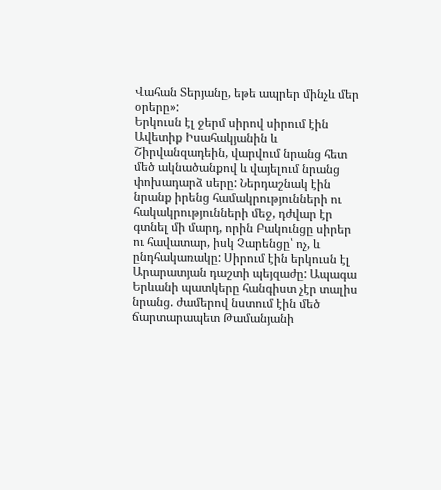Վահան Տերյանը, եթե ապրեր մինչև մեր օրերը»:
Երկուսն էլ ջերմ սիրով սիրում էին Ավետիք Իսահակյանին և Շիրվանզադեին, վարվում նրանց հետ մեծ ակնածանքով և վայելում նրանց փոխադարձ սերը: Ներդաշնակ էին նրանք իրենց համակրությունների ու հակակրությունների մեջ, դժվար էր գտնել մի մարդ, որին Բակունցը սիրեր ու հավատար, իսկ Չարենցը՝ ոչ, և ընդհակառակը: Սիրում էին երկուսն էլ Արարատյան դաշտի պեյզաժը: Ապագա Երևանի պատկերը հանգիստ չէր տալիս նրանց. ժամերով նստում էին մեծ ճարտարապետ Թամանյանի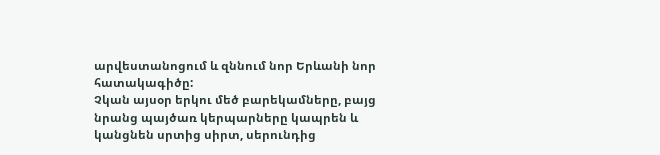արվեստանոցում և զննում նոր Երևանի նոր հատակագիծը:
Չկան այսօր երկու մեծ բարեկամները, բայց նրանց պայծառ կերպարները կապրեն և կանցնեն սրտից սիրտ, սերունդից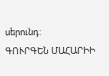սերունդ:
ԳՈՒՐԳԵՆ ՄԱՀԱՐԻԻ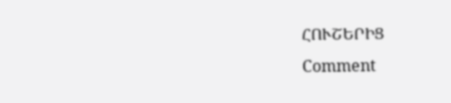ՀՈՒՇԵՐԻՑ
Comment